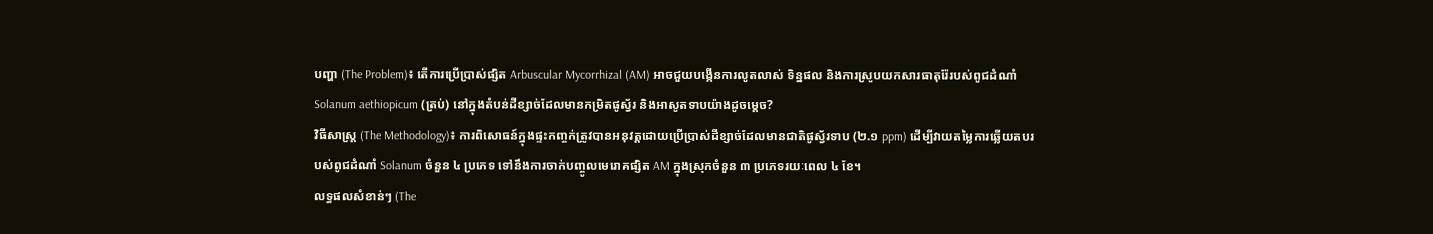បញ្ហា (The Problem)៖ តើការប្រើប្រាស់ផ្សិត Arbuscular Mycorrhizal (AM) អាចជួយបង្កើនការលូតលាស់ ទិន្នផល និងការស្រូបយកសារធាតុរ៉ែរបស់ពូជដំណាំ Solanum aethiopicum (ត្រប់) នៅក្នុងតំបន់ដីខ្សាច់ដែលមានកម្រិតផូស្វ័រ និងអាសូតទាបយ៉ាងដូចម្តេច?
វិធីសាស្ត្រ (The Methodology)៖ ការពិសោធន៍ក្នុងផ្ទះកញ្ចក់ត្រូវបានអនុវត្តដោយប្រើប្រាស់ដីខ្សាច់ដែលមានជាតិផូស្វ័រទាប (២.១ ppm) ដើម្បីវាយតម្លៃការឆ្លើយតបរបស់ពូជដំណាំ Solanum ចំនួន ៤ ប្រភេទ ទៅនឹងការចាក់បញ្ចូលមេរោគផ្សិត AM ក្នុងស្រុកចំនួន ៣ ប្រភេទរយៈពេល ៤ ខែ។
លទ្ធផលសំខាន់ៗ (The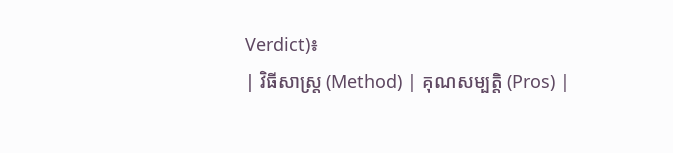Verdict)៖
| វិធីសាស្ត្រ (Method) | គុណសម្បត្តិ (Pros) |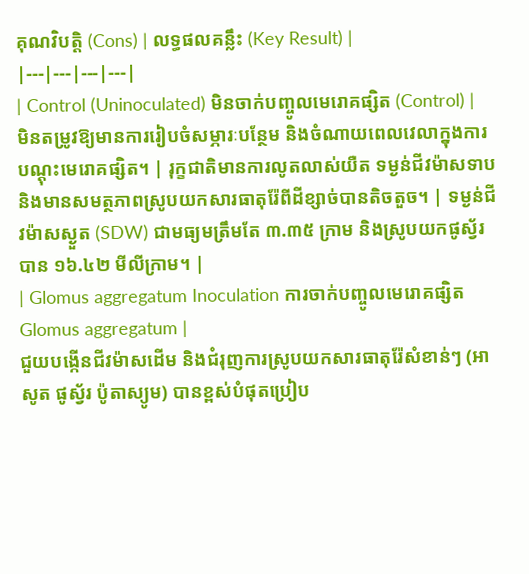គុណវិបត្តិ (Cons) | លទ្ធផលគន្លឹះ (Key Result) |
|---|---|---|---|
| Control (Uninoculated) មិនចាក់បញ្ចូលមេរោគផ្សិត (Control) |
មិនតម្រូវឱ្យមានការរៀបចំសម្ភារៈបន្ថែម និងចំណាយពេលវេលាក្នុងការបណ្តុះមេរោគផ្សិត។ | រុក្ខជាតិមានការលូតលាស់យឺត ទម្ងន់ជីវម៉ាសទាប និងមានសមត្ថភាពស្រូបយកសារធាតុរ៉ែពីដីខ្សាច់បានតិចតួច។ | ទម្ងន់ជីវម៉ាសស្ងួត (SDW) ជាមធ្យមត្រឹមតែ ៣.៣៥ ក្រាម និងស្រូបយកផូស្វ័របាន ១៦.៤២ មីលីក្រាម។ |
| Glomus aggregatum Inoculation ការចាក់បញ្ចូលមេរោគផ្សិត Glomus aggregatum |
ជួយបង្កើនជីវម៉ាសដើម និងជំរុញការស្រូបយកសារធាតុរ៉ែសំខាន់ៗ (អាសូត ផូស្វ័រ ប៉ូតាស្យូម) បានខ្ពស់បំផុតប្រៀប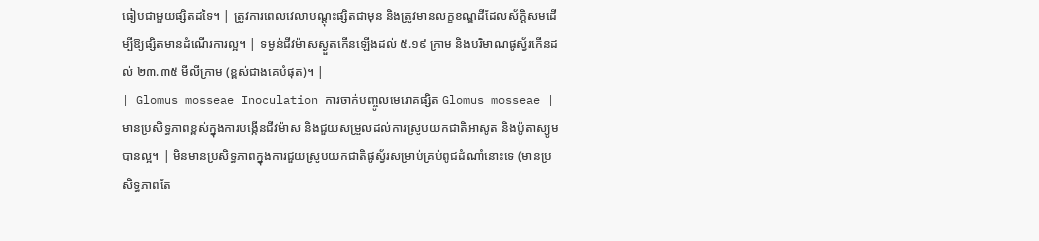ធៀបជាមួយផ្សិតដទៃ។ | ត្រូវការពេលវេលាបណ្តុះផ្សិតជាមុន និងត្រូវមានលក្ខខណ្ឌដីដែលស័ក្តិសមដើម្បីឱ្យផ្សិតមានដំណើរការល្អ។ | ទម្ងន់ជីវម៉ាសស្ងួតកើនឡើងដល់ ៥.១៩ ក្រាម និងបរិមាណផូស្វ័រកើនដល់ ២៣.៣៥ មីលីក្រាម (ខ្ពស់ជាងគេបំផុត)។ |
| Glomus mosseae Inoculation ការចាក់បញ្ចូលមេរោគផ្សិត Glomus mosseae |
មានប្រសិទ្ធភាពខ្ពស់ក្នុងការបង្កើនជីវម៉ាស និងជួយសម្រួលដល់ការស្រូបយកជាតិអាសូត និងប៉ូតាស្យូមបានល្អ។ | មិនមានប្រសិទ្ធភាពក្នុងការជួយស្រូបយកជាតិផូស្វ័រសម្រាប់គ្រប់ពូជដំណាំនោះទេ (មានប្រសិទ្ធភាពតែ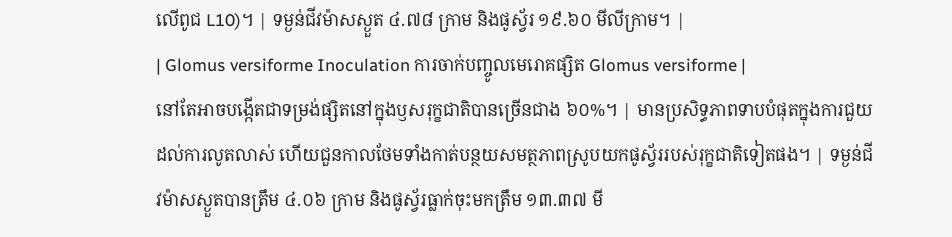លើពូជ L10)។ | ទម្ងន់ជីវម៉ាសស្ងួត ៤.៧៨ ក្រាម និងផូស្វ័រ ១៩.៦០ មីលីក្រាម។ |
| Glomus versiforme Inoculation ការចាក់បញ្ចូលមេរោគផ្សិត Glomus versiforme |
នៅតែអាចបង្កើតជាទម្រង់ផ្សិតនៅក្នុងឫសរុក្ខជាតិបានច្រើនជាង ៦០%។ | មានប្រសិទ្ធភាពទាបបំផុតក្នុងការជួយដល់ការលូតលាស់ ហើយជួនកាលថែមទាំងកាត់បន្ថយសមត្ថភាពស្រូបយកផូស្វ័ររបស់រុក្ខជាតិទៀតផង។ | ទម្ងន់ជីវម៉ាសស្ងួតបានត្រឹម ៤.០៦ ក្រាម និងផូស្វ័រធ្លាក់ចុះមកត្រឹម ១៣.៣៧ មី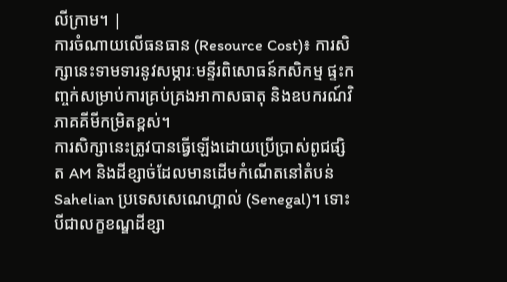លីក្រាម។ |
ការចំណាយលើធនធាន (Resource Cost)៖ ការសិក្សានេះទាមទារនូវសម្ភារៈមន្ទីរពិសោធន៍កសិកម្ម ផ្ទះកញ្ចក់សម្រាប់ការគ្រប់គ្រងអាកាសធាតុ និងឧបករណ៍វិភាគគីមីកម្រិតខ្ពស់។
ការសិក្សានេះត្រូវបានធ្វើឡើងដោយប្រើប្រាស់ពូជផ្សិត AM និងដីខ្សាច់ដែលមានដើមកំណើតនៅតំបន់ Sahelian ប្រទេសសេណេហ្គាល់ (Senegal)។ ទោះបីជាលក្ខខណ្ឌដីខ្សា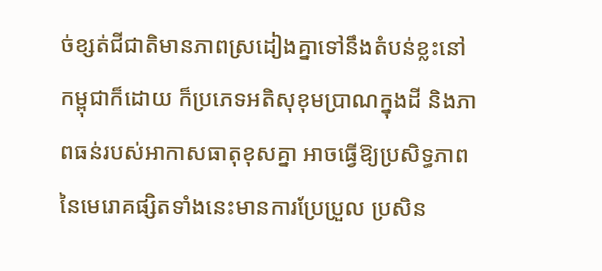ច់ខ្សត់ជីជាតិមានភាពស្រដៀងគ្នាទៅនឹងតំបន់ខ្លះនៅកម្ពុជាក៏ដោយ ក៏ប្រភេទអតិសុខុមប្រាណក្នុងដី និងភាពធន់របស់អាកាសធាតុខុសគ្នា អាចធ្វើឱ្យប្រសិទ្ធភាពនៃមេរោគផ្សិតទាំងនេះមានការប្រែប្រួល ប្រសិន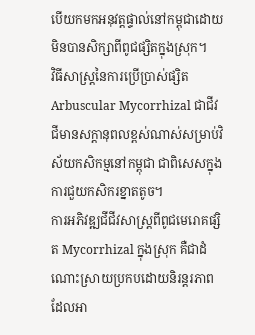បើយកមកអនុវត្តផ្ទាល់នៅកម្ពុជាដោយមិនបានសិក្សាពីពូជផ្សិតក្នុងស្រុក។
វិធីសាស្ត្រនៃការប្រើប្រាស់ផ្សិត Arbuscular Mycorrhizal ជាជីវជីមានសក្តានុពលខ្ពស់ណាស់សម្រាប់វិស័យកសិកម្មនៅកម្ពុជា ជាពិសេសក្នុងការជួយកសិករខ្នាតតូច។
ការអភិវឌ្ឍជីជីវសាស្ត្រពីពូជមេរោគផ្សិត Mycorrhizal ក្នុងស្រុក គឺជាដំណោះស្រាយប្រកបដោយនិរន្តរភាព ដែលអា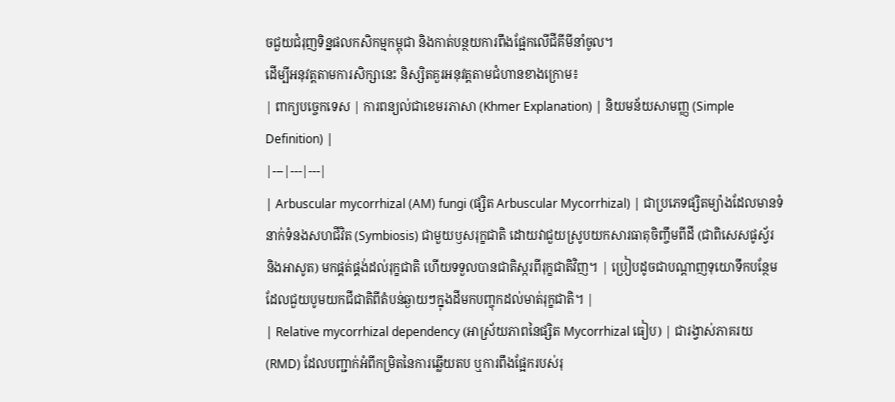ចជួយជំរុញទិន្នផលកសិកម្មកម្ពុជា និងកាត់បន្ថយការពឹងផ្អែកលើជីគីមីនាំចូល។
ដើម្បីអនុវត្តតាមការសិក្សានេះ និស្សិតគួរអនុវត្តតាមជំហានខាងក្រោម៖
| ពាក្យបច្ចេកទេស | ការពន្យល់ជាខេមរភាសា (Khmer Explanation) | និយមន័យសាមញ្ញ (Simple Definition) |
|---|---|---|
| Arbuscular mycorrhizal (AM) fungi (ផ្សិត Arbuscular Mycorrhizal) | ជាប្រភេទផ្សិតម្យ៉ាងដែលមានទំនាក់ទំនងសហជីវិត (Symbiosis) ជាមួយឫសរុក្ខជាតិ ដោយវាជួយស្រូបយកសារធាតុចិញ្ចឹមពីដី (ជាពិសេសផូស្វ័រ និងអាសូត) មកផ្គត់ផ្គង់ដល់រុក្ខជាតិ ហើយទទួលបានជាតិស្ករពីរុក្ខជាតិវិញ។ | ប្រៀបដូចជាបណ្តាញទុយោទឹកបន្ថែមដែលជួយបូមយកជីជាតិពីតំបន់ឆ្ងាយៗក្នុងដីមកបញ្ចុកដល់មាត់រុក្ខជាតិ។ |
| Relative mycorrhizal dependency (អាស្រ័យភាពនៃផ្សិត Mycorrhizal ធៀប) | ជារង្វាស់ភាគរយ (RMD) ដែលបញ្ជាក់អំពីកម្រិតនៃការឆ្លើយតប ឬការពឹងផ្អែករបស់រុ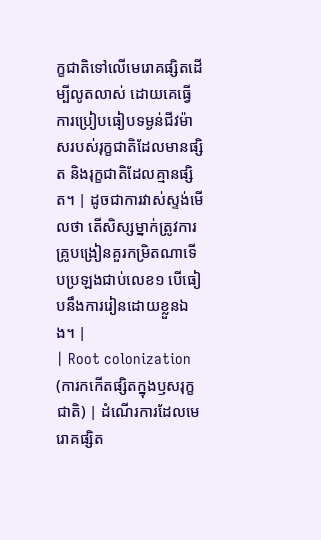ក្ខជាតិទៅលើមេរោគផ្សិតដើម្បីលូតលាស់ ដោយគេធ្វើការប្រៀបធៀបទម្ងន់ជីវម៉ាសរបស់រុក្ខជាតិដែលមានផ្សិត និងរុក្ខជាតិដែលគ្មានផ្សិត។ | ដូចជាការវាស់ស្ទង់មើលថា តើសិស្សម្នាក់ត្រូវការគ្រូបង្រៀនគួរកម្រិតណាទើបប្រឡងជាប់លេខ១ បើធៀបនឹងការរៀនដោយខ្លួនឯង។ |
| Root colonization (ការកកើតផ្សិតក្នុងឫសរុក្ខជាតិ) | ដំណើរការដែលមេរោគផ្សិត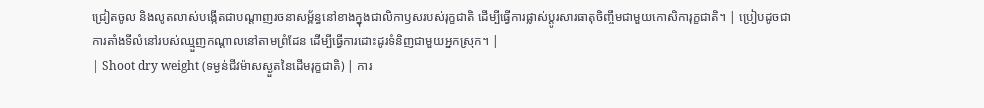ជ្រៀតចូល និងលូតលាស់បង្កើតជាបណ្តាញរចនាសម្ព័ន្ធនៅខាងក្នុងជាលិកាឫសរបស់រុក្ខជាតិ ដើម្បីធ្វើការផ្លាស់ប្តូរសារធាតុចិញ្ចឹមជាមួយកោសិការុក្ខជាតិ។ | ប្រៀបដូចជាការតាំងទីលំនៅរបស់ឈ្មួញកណ្តាលនៅតាមព្រំដែន ដើម្បីធ្វើការដោះដូរទំនិញជាមួយអ្នកស្រុក។ |
| Shoot dry weight (ទម្ងន់ជីវម៉ាសស្ងួតនៃដើមរុក្ខជាតិ) | ការ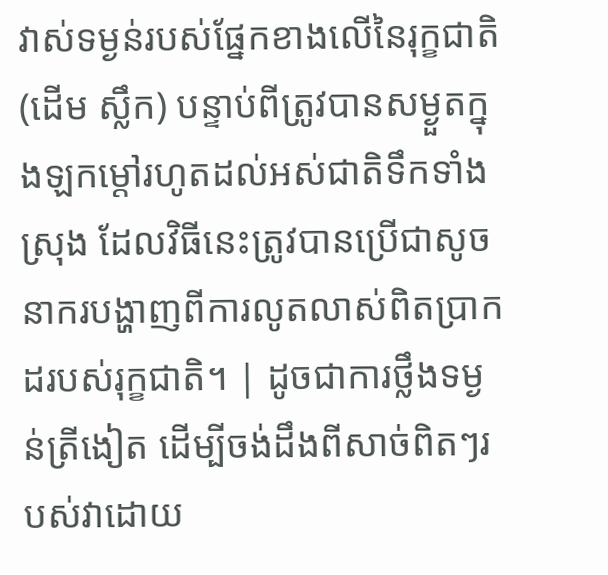វាស់ទម្ងន់របស់ផ្នែកខាងលើនៃរុក្ខជាតិ (ដើម ស្លឹក) បន្ទាប់ពីត្រូវបានសម្ងួតក្នុងឡកម្ដៅរហូតដល់អស់ជាតិទឹកទាំងស្រុង ដែលវិធីនេះត្រូវបានប្រើជាសូចនាករបង្ហាញពីការលូតលាស់ពិតប្រាកដរបស់រុក្ខជាតិ។ | ដូចជាការថ្លឹងទម្ងន់ត្រីងៀត ដើម្បីចង់ដឹងពីសាច់ពិតៗរបស់វាដោយ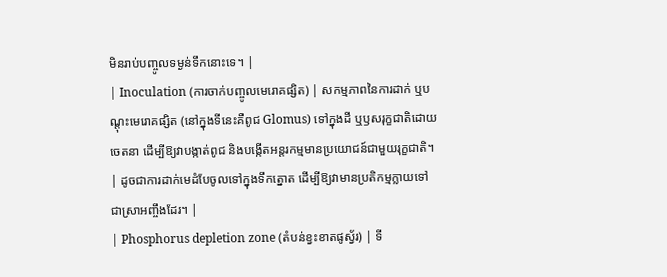មិនរាប់បញ្ចូលទម្ងន់ទឹកនោះទេ។ |
| Inoculation (ការចាក់បញ្ចូលមេរោគផ្សិត) | សកម្មភាពនៃការដាក់ ឬបណ្តុះមេរោគផ្សិត (នៅក្នុងទីនេះគឺពូជ Glomus) ទៅក្នុងដី ឬឫសរុក្ខជាតិដោយចេតនា ដើម្បីឱ្យវាបង្កាត់ពូជ និងបង្កើតអន្តរកម្មមានប្រយោជន៍ជាមួយរុក្ខជាតិ។ | ដូចជាការដាក់មេដំបែចូលទៅក្នុងទឹកត្នោត ដើម្បីឱ្យវាមានប្រតិកម្មក្លាយទៅជាស្រាអញ្ចឹងដែរ។ |
| Phosphorus depletion zone (តំបន់ខ្វះខាតផូស្វ័រ) | ទី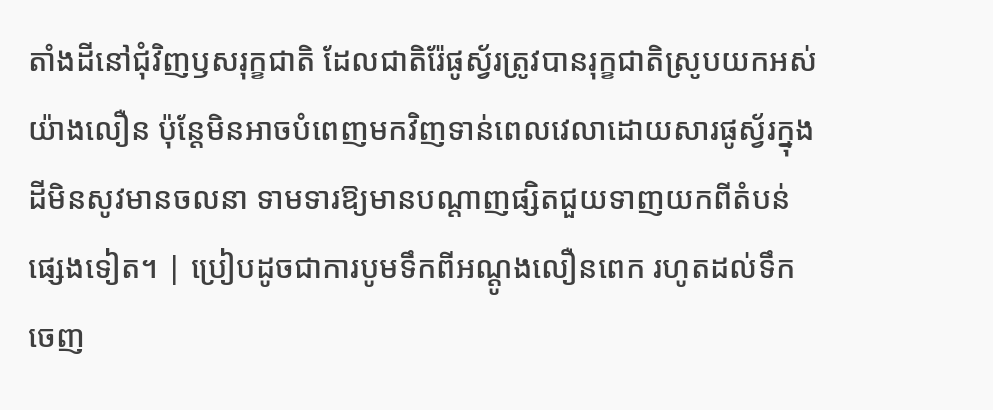តាំងដីនៅជុំវិញឫសរុក្ខជាតិ ដែលជាតិរ៉ែផូស្វ័រត្រូវបានរុក្ខជាតិស្រូបយកអស់យ៉ាងលឿន ប៉ុន្តែមិនអាចបំពេញមកវិញទាន់ពេលវេលាដោយសារផូស្វ័រក្នុងដីមិនសូវមានចលនា ទាមទារឱ្យមានបណ្តាញផ្សិតជួយទាញយកពីតំបន់ផ្សេងទៀត។ | ប្រៀបដូចជាការបូមទឹកពីអណ្តូងលឿនពេក រហូតដល់ទឹកចេញ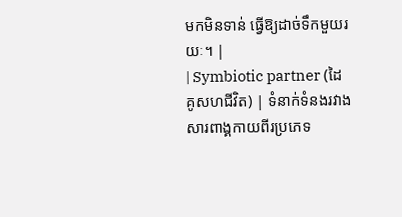មកមិនទាន់ ធ្វើឱ្យដាច់ទឹកមួយរយៈ។ |
| Symbiotic partner (ដៃគូសហជីវិត) | ទំនាក់ទំនងរវាងសារពាង្គកាយពីរប្រភេទ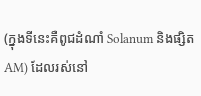(ក្នុងទីនេះគឺពូជដំណាំ Solanum និងផ្សិត AM) ដែលរស់នៅ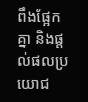ពឹងផ្អែកគ្នា និងផ្តល់ផលប្រយោជ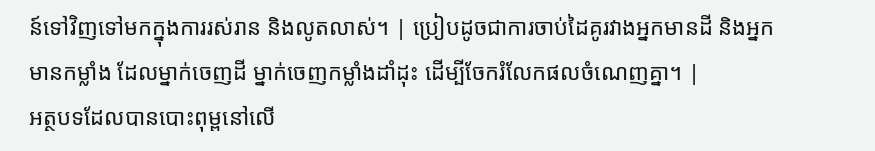ន៍ទៅវិញទៅមកក្នុងការរស់រាន និងលូតលាស់។ | ប្រៀបដូចជាការចាប់ដៃគូរវាងអ្នកមានដី និងអ្នកមានកម្លាំង ដែលម្នាក់ចេញដី ម្នាក់ចេញកម្លាំងដាំដុះ ដើម្បីចែករំលែកផលចំណេញគ្នា។ |
អត្ថបទដែលបានបោះពុម្ពនៅលើ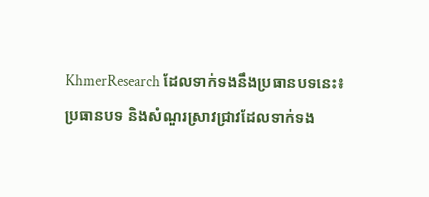KhmerResearch ដែលទាក់ទងនឹងប្រធានបទនេះ៖
ប្រធានបទ និងសំណួរស្រាវជ្រាវដែលទាក់ទង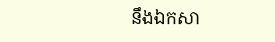នឹងឯកសា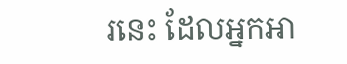រនេះ ដែលអ្នកអា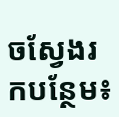ចស្វែងរកបន្ថែម៖